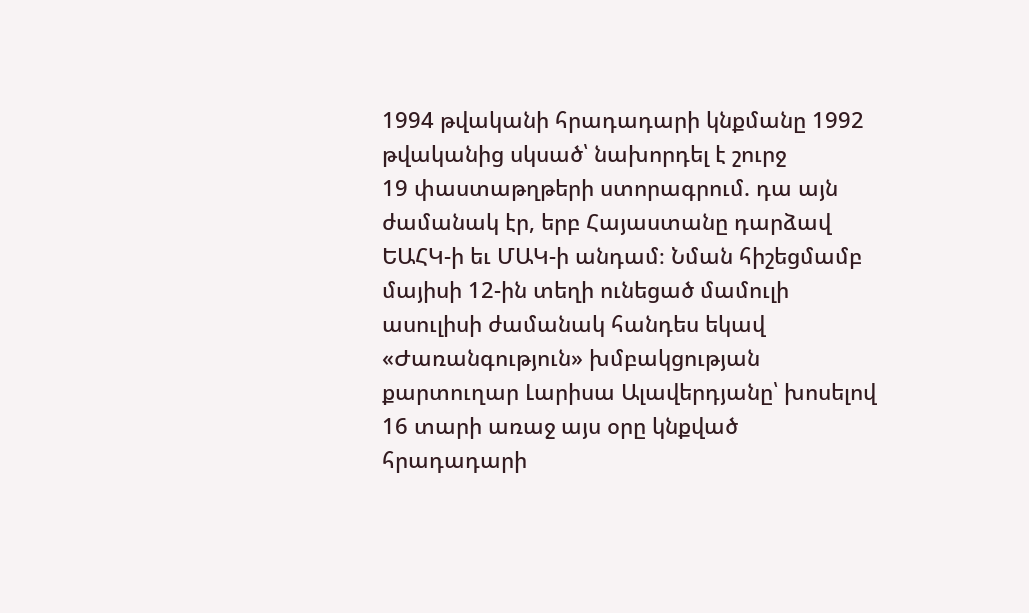1994 թվականի հրադադարի կնքմանը 1992 թվականից սկսած՝ նախորդել է շուրջ
19 փաստաթղթերի ստորագրում. դա այն ժամանակ էր, երբ Հայաստանը դարձավ ԵԱՀԿ-ի եւ ՄԱԿ-ի անդամ։ Նման հիշեցմամբ մայիսի 12-ին տեղի ունեցած մամուլի ասուլիսի ժամանակ հանդես եկավ «Ժառանգություն» խմբակցության քարտուղար Լարիսա Ալավերդյանը՝ խոսելով 16 տարի առաջ այս օրը կնքված հրադադարի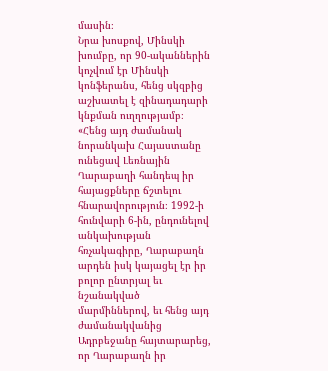մասին։
Նրա խոսքով, Մինսկի խումբը, որ 90-ականներին կոչվում էր Մինսկի կոնֆերանս, հենց սկզբից աշխատել է զինադադարի կնքման ուղղությամբ։ «Հենց այդ ժամանակ նորանկախ Հայաստանը ունեցավ Լեռնային Ղարաբաղի հանդեպ իր հայացքները ճշտելու հնարավորություն։ 1992-ի հունվարի 6-ին, ընդունելով անկախության հռչակագիրը, Ղարաբաղն արդեն իսկ կայացել էր իր բոլոր ընտրյալ եւ նշանակված մարմիններով, եւ հենց այդ ժամանակվանից Ադրբեջանը հայտարարեց, որ Ղարաբաղն իր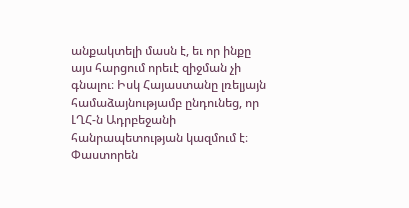անքակտելի մասն է, եւ որ ինքը այս հարցում որեւէ զիջման չի գնալու։ Իսկ Հայաստանը լռելյայն համաձայնությամբ ընդունեց, որ ԼՂՀ-ն Ադրբեջանի հանրապետության կազմում է։ Փաստորեն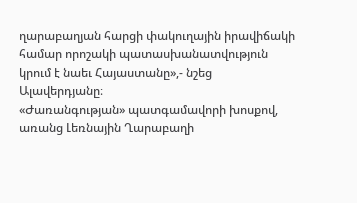ղարաբաղյան հարցի փակուղային իրավիճակի համար որոշակի պատասխանատվություն կրում է նաեւ Հայաստանը»,- նշեց Ալավերդյանը։
«Ժառանգության» պատգամավորի խոսքով, առանց Լեռնային Ղարաբաղի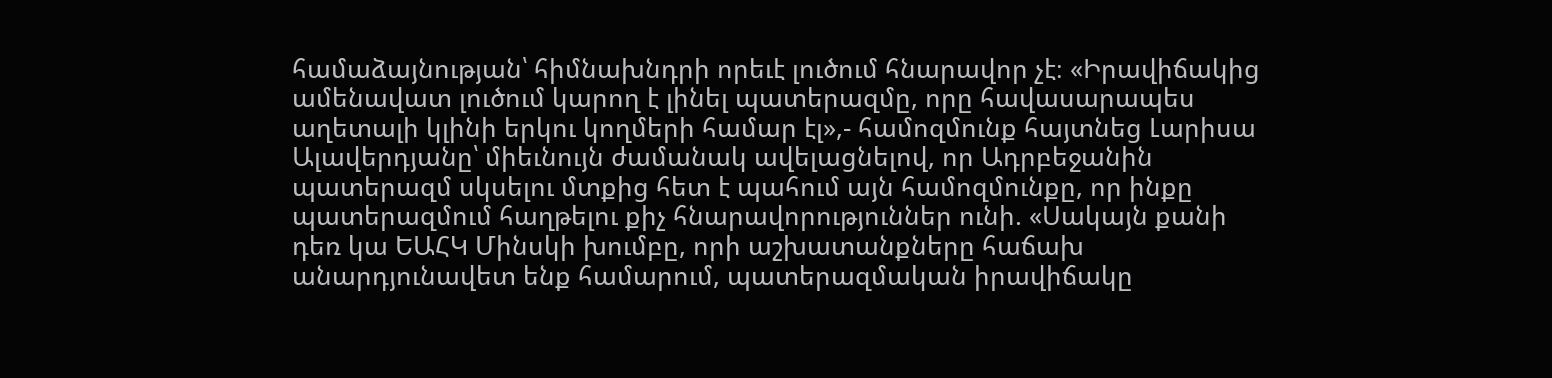համաձայնության՝ հիմնախնդրի որեւէ լուծում հնարավոր չէ։ «Իրավիճակից ամենավատ լուծում կարող է լինել պատերազմը, որը հավասարապես աղետալի կլինի երկու կողմերի համար էլ»,- համոզմունք հայտնեց Լարիսա Ալավերդյանը՝ միեւնույն ժամանակ ավելացնելով, որ Ադրբեջանին պատերազմ սկսելու մտքից հետ է պահում այն համոզմունքը, որ ինքը պատերազմում հաղթելու քիչ հնարավորություններ ունի. «Սակայն քանի դեռ կա ԵԱՀԿ Մինսկի խումբը, որի աշխատանքները հաճախ անարդյունավետ ենք համարում, պատերազմական իրավիճակը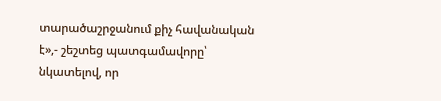տարածաշրջանում քիչ հավանական է»,- շեշտեց պատգամավորը՝ նկատելով, որ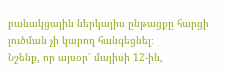բանակցային ներկայիս ընթացքը հարցի լուծման չի կարող հանգեցնել։
Նշենք, որ այսօր՝ մայիսի 12-ին,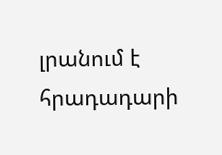լրանում է հրադադարի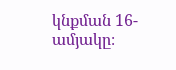կնքման 16-ամյակը։